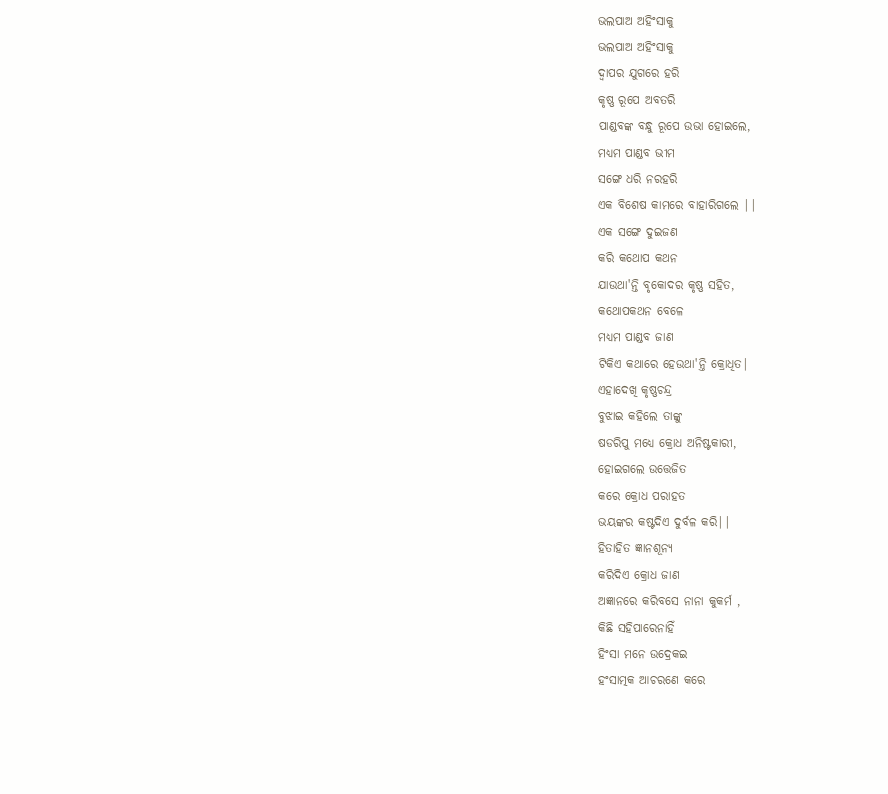ଭଲପାଅ ଅହିଂସାକୁ
ଭଲପାଅ ଅହିଂସାକୁ
ଦ୍ବାପର ଯୁଗରେ ହରି
କୃଷ୍ଣ ରୂପେ ଅବତରି
ପାଣ୍ଡବଙ୍କ ବନ୍ଧୁ ରୂପେ ଉଭା ହୋଇଲେ,
ମଧ୍ୟମ ପାଣ୍ଡବ ଭୀମ
ସଙ୍ଗେ ଧରି ନରହରି
ଏକ ବିଶେଷ କାମରେ ବାହାରିଗଲେ ||
ଏକ ସଙ୍ଗେ ଦୁଇଜଣ
କରି କଥୋପ କଥନ
ଯାଉଥା'ନ୍ତି ବୃକୋଦର କୃଷ୍ଣ ସହିତ,
କଥୋପକଥନ ବେଳେ
ମଧ୍ୟମ ପାଣ୍ଡବ ଜାଣ
ଟିକିଏ କଥାରେ ହେଉଥା'ନ୍ତି କ୍ରୋଧିତ|
ଏହାଦେଖି କୃଷ୍ଣଚନ୍ଦ୍ର
ବୁଝାଇ କହିଲେ ତାଙ୍କୁ
ଷଡରିପୁ ମଧ୍ୟେ କ୍ରୋଧ ଅନିଷ୍ଟକାରୀ,
ହୋଇଗଲେ ଉତ୍ତେଜିତ
କରେ କ୍ରୋଧ ପରାହତ
ଭୟଙ୍କର କଷ୍ଟଦିଏ ଦୁର୍ବଳ କରି||
ହିତାହିତ ଜ୍ଞାନଶୂନ୍ୟ
କରିଦିଏ କ୍ରୋଧ ଜାଣ
ଅଜ୍ଞାନରେ କରିବସେ ନାନା କୁକର୍ମ ,
କିଛି ସହିପାରେନାହିଁ
ହିଂସା ମନେ ଉଦ୍ରେକଇ
ହଂସାତ୍ମକ ଆଚରଣେ କରେ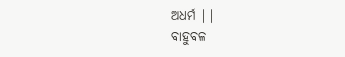ଅଧର୍ମ ||
ବାହୁବଳ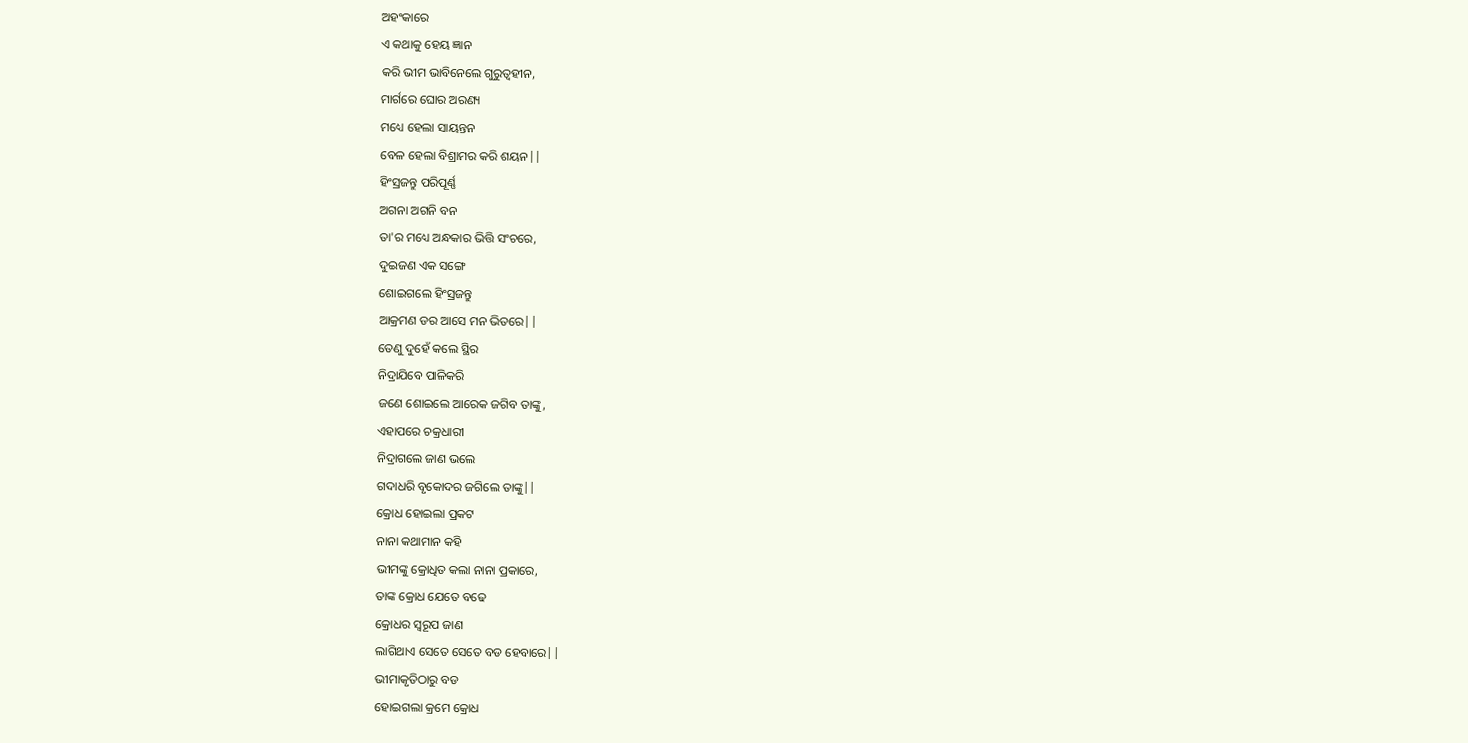ଅହଂକାରେ
ଏ କଥାକୁ ହେୟ ଜ୍ଞାନ
କରି ଭୀମ ଭାବିନେଲେ ଗୁରୁତ୍ବହୀନ,
ମାର୍ଗରେ ଘୋର ଅରଣ୍ୟ
ମଧ୍ୟେ ହେଲା ସାୟନ୍ତନ
ବେଳ ହେଲା ବିଶ୍ରାମର କରି ଶୟନ||
ହିଂସ୍ରଜନ୍ତୁ ପରିପୂର୍ଣ୍ଣ
ଅଗନା ଅଗନି ବନ
ତା'ର ମଧ୍ୟେ ଅନ୍ଧକାର ଭିତ୍ତି ସଂଚରେ,
ଦୁଇଜଣ ଏକ ସଙ୍ଗେ
ଶୋଇଗଲେ ହିଂସ୍ରଜନ୍ତୁ
ଆକ୍ରମଣ ଡର ଆସେ ମନ ଭିତରେ||
ତେଣୁ ଦୁହେଁ କଲେ ସ୍ଥିର
ନିଦ୍ରାଯିବେ ପାଳିକରି
ଜଣେ ଶୋଇଲେ ଆରେକ ଜଗିବ ତାଙ୍କୁ,
ଏହାପରେ ଚକ୍ରଧାରୀ
ନିଦ୍ରାଗଲେ ଜାଣ ଭଲେ
ଗଦାଧରି ବୃକୋଦର ଜଗିଲେ ତାଙ୍କୁ||
କ୍ରୋଧ ହୋଇଲା ପ୍ରକଟ
ନାନା କଥାମାନ କହି
ଭୀମଙ୍କୁ କ୍ରୋଧିତ କଲା ନାନା ପ୍ରକାରେ,
ତାଙ୍କ କ୍ରୋଧ ଯେତେ ବଢେ
କ୍ରୋଧର ସ୍ବରୂପ ଜାଣ
ଲାଗିଥାଏ ସେତେ ସେତେ ବଡ ହେବାରେ||
ଭୀମାକୃତିଠାରୁ ବଡ
ହୋଇଗଲା କ୍ରମେ କ୍ରୋଧ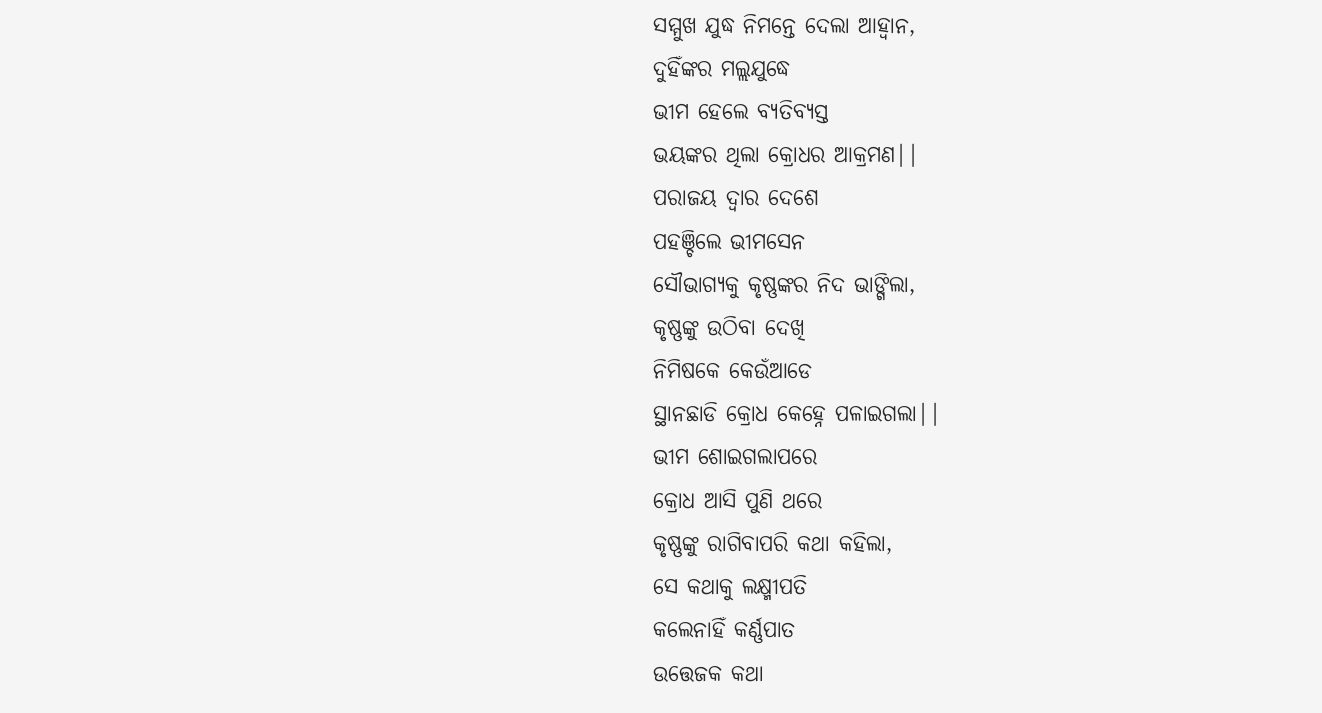ସମ୍ମୁଖ ଯୁଦ୍ଧ ନିମନ୍ତେ ଦେଲା ଆହ୍ବାନ,
ଦୁହିଁଙ୍କର ମଲ୍ଲଯୁଦ୍ଧେ
ଭୀମ ହେଲେ ବ୍ୟତିବ୍ୟସ୍ତ
ଭୟଙ୍କର ଥିଲା କ୍ରୋଧର ଆକ୍ରମଣ||
ପରାଜୟ ଦ୍ବାର ଦେଶେ
ପହଞ୍ଚିଲେ ଭୀମସେନ
ସୌଭାଗ୍ୟକୁ କୃଷ୍ଣଙ୍କର ନିଦ ଭାଙ୍ଗିଲା,
କୃଷ୍ଣଙ୍କୁ ଉଠିବା ଦେଖି
ନିମିଷକେ କେଉଁଆଡେ
ସ୍ଥାନଛାଡି କ୍ରୋଧ କେହ୍ନେ ପଳାଇଗଲା||
ଭୀମ ଶୋଇଗଲାପରେ
କ୍ରୋଧ ଆସି ପୁଣି ଥରେ
କୃଷ୍ଣଙ୍କୁ ରାଗିବାପରି କଥା କହିଲା,
ସେ କଥାକୁ ଲକ୍ଷ୍ମୀପତି
କଲେନାହିଁ କର୍ଣ୍ଣପାତ
ଉତ୍ତେଜକ କଥା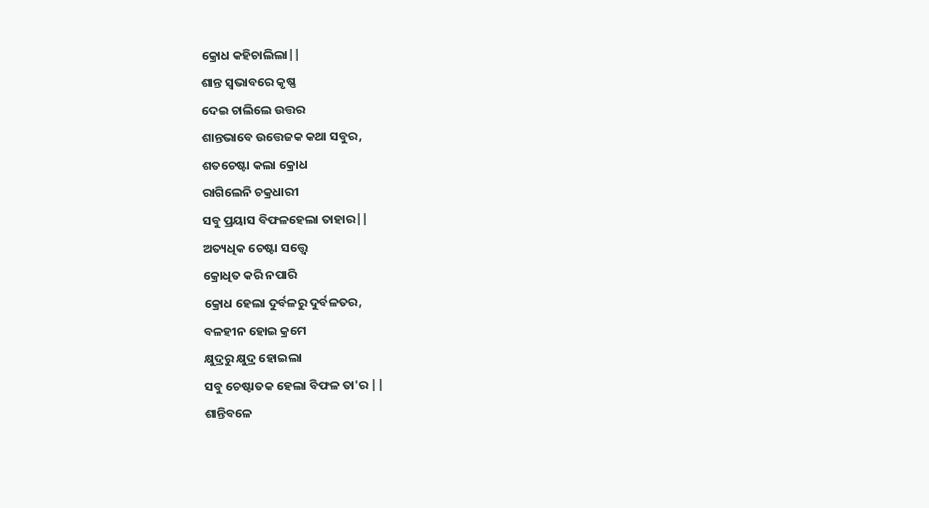କ୍ରୋଧ କହିଚାଲିଲା||
ଶାନ୍ତ ସ୍ବଭାବରେ କୃଷ୍ଣ
ଦେଇ ଚାଲିଲେ ଉତ୍ତର
ଶାନ୍ତଭାବେ ଉତ୍ତେଜକ କଥା ସବୁର,
ଶତଚେଷ୍ଟା କଲା କ୍ରୋଧ
ରାଗିଲେନି ଚକ୍ରଧାରୀ
ସବୁ ପ୍ରୟାସ ବିଫଳହେଲା ତାହାର||
ଅତ୍ୟଧିକ ଚେଷ୍ଟା ସତ୍ତ୍ବେ
କ୍ରୋଧିତ କରି ନପାରି
କ୍ରୋଧ ହେଲା ଦୁର୍ବଳରୁ ଦୁର୍ବଳତର,
ବଳହୀନ ହୋଇ କ୍ରମେ
କ୍ଷୁଦ୍ରରୁ କ୍ଷୁଦ୍ର ହୋଇଲା
ସବୁ ଚେଷ୍ଟାତକ ହେଲା ବିଫଳ ତା'ର ||
ଶାନ୍ତିବଳେ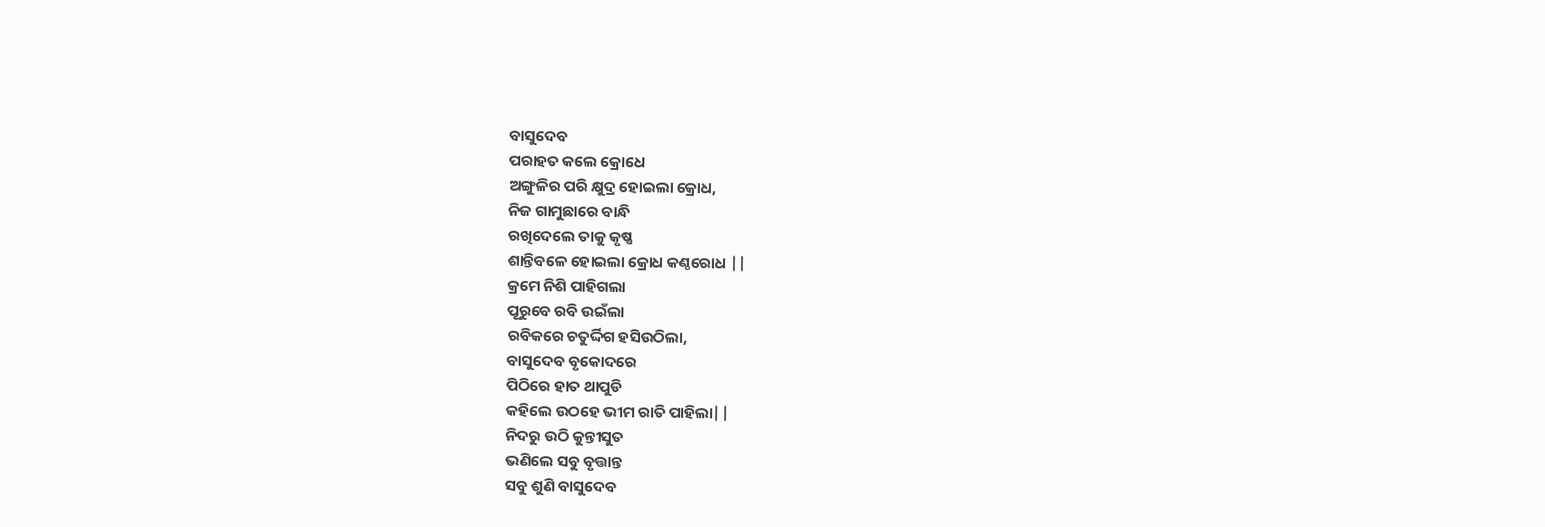ବାସୁଦେବ
ପରାହତ କଲେ କ୍ରୋଧେ
ଅଙ୍ଗୁଳିର ପରି କ୍ଷୁଦ୍ର ହୋଇଲା କ୍ରୋଧ,
ନିଜ ଗାମୁଛାରେ ବାନ୍ଧି
ରଖିଦେଲେ ତାକୁ କୃଷ୍ଣ
ଶାନ୍ତିବଳେ ହୋଇଲା କ୍ରୋଧ କଣ୍ଠରୋଧ ||
କ୍ରମେ ନିଶି ପାହିଗଲା
ପୂରୁବେ ରବି ଉଇଁଲା
ରବିକରେ ଚତୁର୍ଦ୍ଦିଗ ହସିଉଠିଲା,
ବାସୁଦେବ ବୃକୋଦରେ
ପିଠିରେ ହାତ ଥାପୁଡି
କହିଲେ ଉଠହେ ଭୀମ ରାତି ପାହିଲା||
ନିଦରୁ ଉଠି କୁନ୍ତୀସୁତ
ଭଣିଲେ ସବୁ ବୃତ୍ତାନ୍ତ
ସବୁ ଶୁଣି ବାସୁଦେବ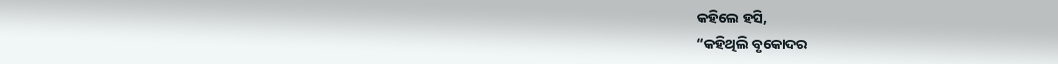କହିଲେ ହସି,
“କହିଥିଲି ବୃକୋଦର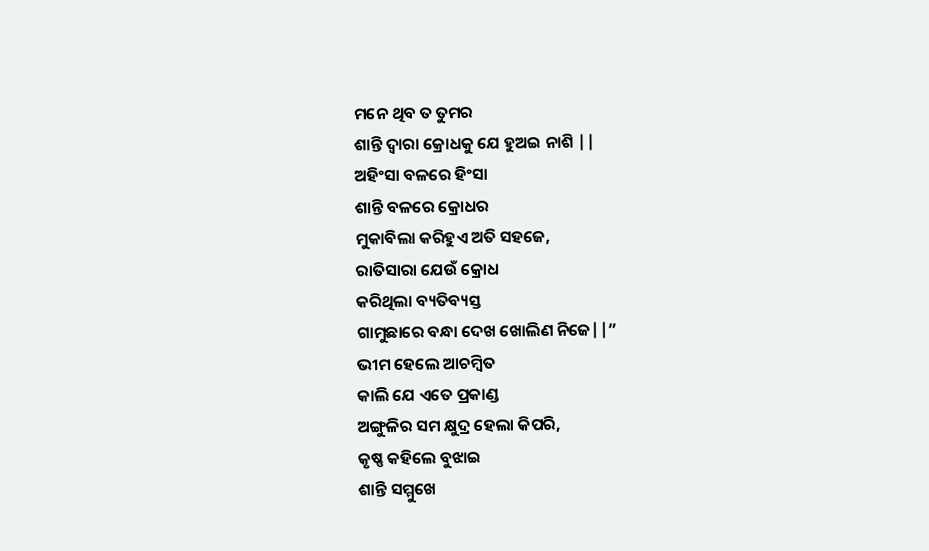ମନେ ଥିବ ତ ତୁମର
ଶାନ୍ତି ଦ୍ବାରା କ୍ରୋଧକୁ ଯେ ହୁଅଇ ନାଶି ||
ଅହିଂସା ବଳରେ ହିଂସା
ଶାନ୍ତି ବଳରେ କ୍ରୋଧର
ମୁକାବିଲା କରିହୁଏ ଅତି ସହଜେ,
ରାତିସାରା ଯେଉଁ କ୍ରୋଧ
କରିଥିଲା ବ୍ୟତିବ୍ୟସ୍ତ
ଗାମୁଛାରେ ବନ୍ଧା ଦେଖ ଖୋଲିଣ ନିଜେ||”
ଭୀମ ହେଲେ ଆଚମ୍ବିତ
କାଲି ଯେ ଏତେ ପ୍ରକାଣ୍ଡ
ଅଙ୍ଗୁଳିର ସମ କ୍ଷୁଦ୍ର ହେଲା କିପରି,
କୃଷ୍ଣ କହିଲେ ବୁଝାଇ
ଶାନ୍ତି ସମ୍ମୁଖେ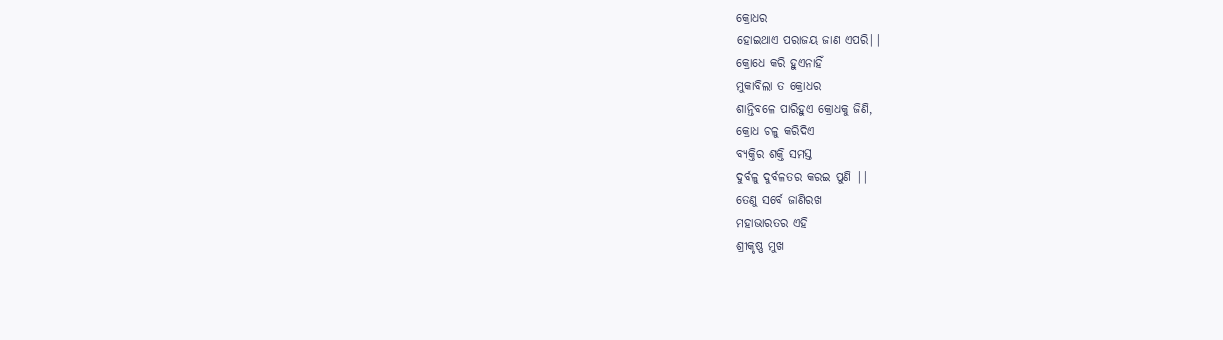କ୍ରୋଧର
ହୋଇଥାଏ ପରାଜୟ ଜାଣ ଏପରି||
କ୍ରୋଧେ କରି ହୁଏନାହିଁ
ମୁକାବିଲା ତ କ୍ରୋଧର
ଶାନ୍ତିବଳେ ପାରିହୁଏ କ୍ରୋଧକୁ ଜିଣି,
କ୍ରୋଧ ଚଳୁ କରିଦିଏ
ବ୍ୟକ୍ତିର ଶକ୍ତି ସମସ୍ତ
ଦୁର୍ବଳୁ ଦୁର୍ବଳତର କରଇ ପୁଣି ||
ତେଣୁ ସର୍ବେ ଜାଣିରଖ
ମହାଭାରତର ଏହି
ଶ୍ରୀକୃଷ୍ଣ ମୁଖ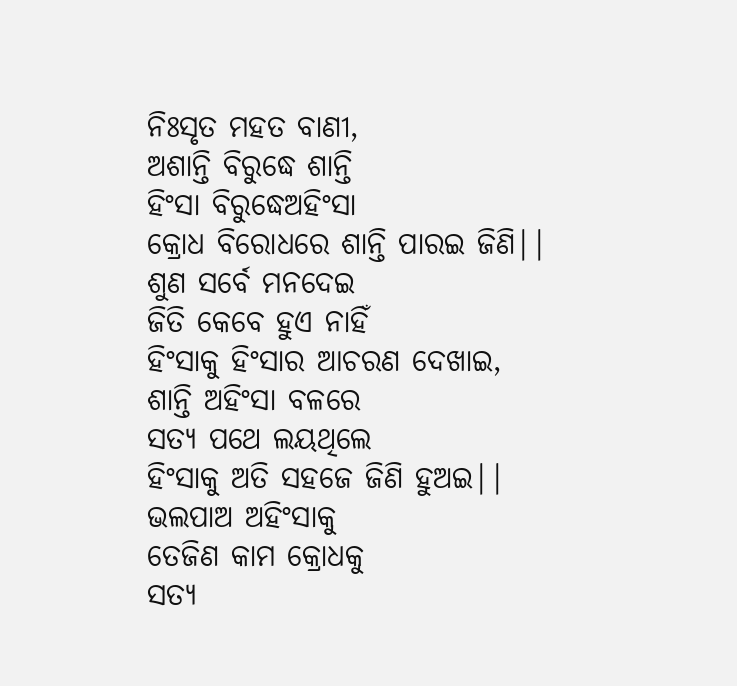ନିଃସୃତ ମହତ ବାଣୀ,
ଅଶାନ୍ତି ବିରୁଦ୍ଧେ ଶାନ୍ତି
ହିଂସା ବିରୁଦ୍ଧେଅହିଂସା
କ୍ରୋଧ ବିରୋଧରେ ଶାନ୍ତି ପାରଇ ଜିଣି||
ଶୁଣ ସର୍ବେ ମନଦେଇ
ଜିତି କେବେ ହୁଏ ନାହିଁ
ହିଂସାକୁ ହିଂସାର ଆଚରଣ ଦେଖାଇ,
ଶାନ୍ତି ଅହିଂସା ବଳରେ
ସତ୍ୟ ପଥେ ଲୟଥିଲେ
ହିଂସାକୁ ଅତି ସହଜେ ଜିଣି ହୁଅଇ||
ଭଲପାଅ ଅହିଂସାକୁ
ତେଜିଣ କାମ କ୍ରୋଧକୁ
ସତ୍ୟ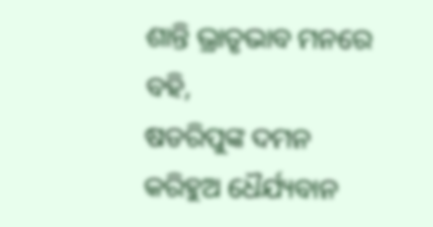ଶାନ୍ତି ଭ୍ରାତୃଭାବ ମନରେ ବହି,
ଷଡରିପୁଙ୍କ ଦମନ
କରିହୁଅ ଧୈର୍ଯ୍ୟବାନ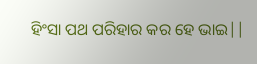ହିଂସା ପଥ ପରିହାର କର ହେ ଭାଇ||